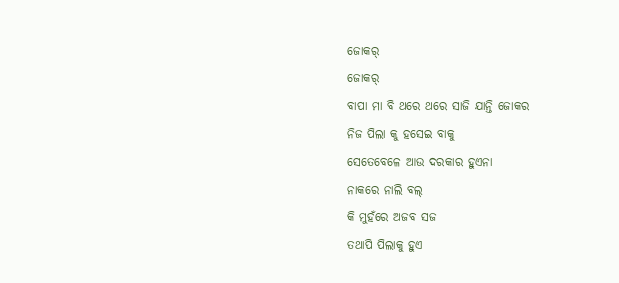ଜୋକର୍
ଜୋକର୍
ବାପା ମା ବି ଥରେ ଥରେ ସାଜି ଯାନ୍ତି ଜୋକର
ନିଜ ପିଲା କୁ ହସେଇ ବାକୁ
ସେତେବେଳେ ଆଉ ଦରକାର ହୁଏନା
ନାକରେ ନାଲି ବଲ୍
କି ମୁହଁରେ ଅଜବ ସଜ
ତଥାପି ପିଲାକୁ ହୁଏ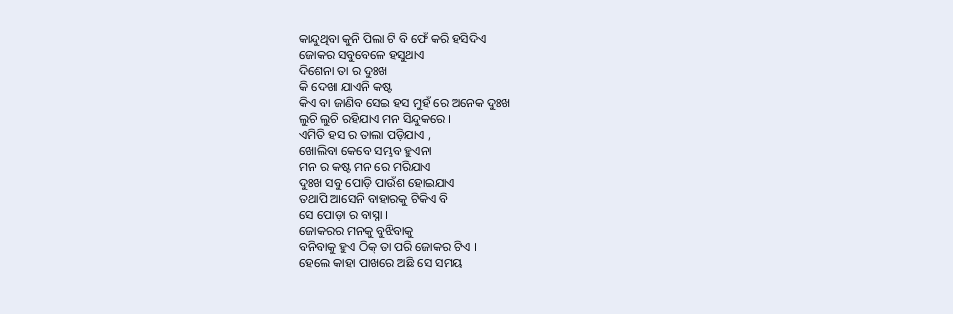କାନ୍ଦୁଥିବା କୁନି ପିଲା ଟି ବି ଫେଁ କରି ହସିଦିଏ
ଜୋକର ସବୁବେଳେ ହସୁଥାଏ
ଦିଶେନା ତା ର ଦୁଃଖ
କି ଦେଖା ଯାଏନି କଷ୍ଟ
କିଏ ବା ଜାଣିବ ସେଇ ହସ ମୁହଁ ରେ ଅନେକ ଦୁଃଖ
ଲୁଚି ଲୁଚି ରହିଯାଏ ମନ ସିନ୍ଦୁକରେ ।
ଏମିତି ହସ ର ତାଲା ପଡ଼ିଯାଏ ,
ଖୋଲିବା କେବେ ସମ୍ଭବ ହୁଏନା
ମନ ର କଷ୍ଟ ମନ ରେ ମରିଯାଏ
ଦୁଃଖ ସବୁ ପୋଡ଼ି ପାଉଁଶ ହୋଇଯାଏ
ତଥାପି ଆସେନି ବାହାରକୁ ଟିକିଏ ବି
ସେ ପୋଡ଼ା ର ବାସ୍ନା ।
ଜୋକରର ମନକୁ ବୁଝିବାକୁ
ବନିବାକୁ ହୁଏ ଠିକ୍ ତା ପରି ଜୋକର ଟିଏ ।
ହେଲେ କାହା ପାଖରେ ଅଛି ସେ ସମୟ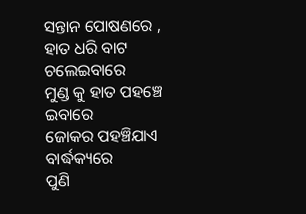ସନ୍ତାନ ପୋଷଣରେ ,
ହାତ ଧରି ବାଟ ଚଲେଇବାରେ
ମୁଣ୍ଡ କୁ ହାତ ପହଞ୍ଚେ ଇବାରେ
ଜୋକର ପହଞ୍ଚିଯାଏ ବାର୍ଦ୍ଧକ୍ୟରେ
ପୁଣି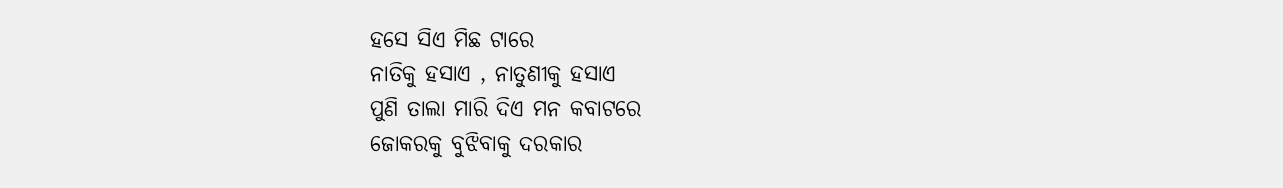ହସେ ସିଏ ମିଛ ଟାରେ
ନାତିକୁ ହସାଏ , ନାତୁଣୀକୁ ହସାଏ
ପୁଣି ତାଲା ମାରି ଦିଏ ମନ କବାଟରେ
ଜୋକରକୁ ବୁଝିବାକୁ ଦରକାର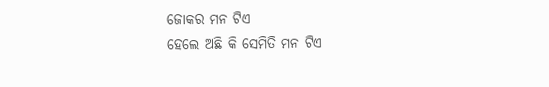ଜୋକର ମନ ଟିଏ
ହେଲେ ଅଛି କି ସେମିତି ମନ ଟିଏ